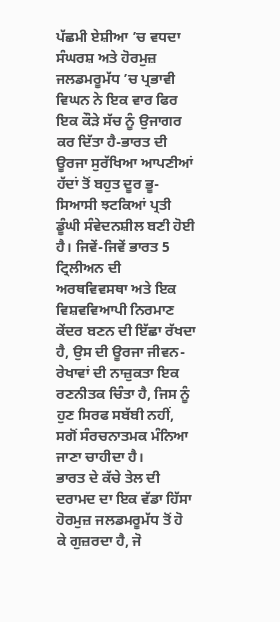ਪੱਛਮੀ ਏਸ਼ੀਆ ’ਚ ਵਧਦਾ ਸੰਘਰਸ਼ ਅਤੇ ਹੋਰਮੁਜ਼ ਜਲਡਮਰੂਮੱਧ ’ਚ ਪ੍ਰਭਾਵੀ ਵਿਘਨ ਨੇ ਇਕ ਵਾਰ ਫਿਰ ਇਕ ਕੌੜੇ ਸੱਚ ਨੂੰ ਉਜਾਗਰ ਕਰ ਦਿੱਤਾ ਹੈ-ਭਾਰਤ ਦੀ ਊਰਜਾ ਸੁਰੱਖਿਆ ਆਪਣੀਆਂ ਹੱਦਾਂ ਤੋਂ ਬਹੁਤ ਦੂਰ ਭੂ-ਸਿਆਸੀ ਝਟਕਿਆਂ ਪ੍ਰਤੀ ਡੂੰਘੀ ਸੰਵੇਦਨਸ਼ੀਲ ਬਣੀ ਹੋਈ ਹੈ। ਜਿਵੇਂ-ਜਿਵੇਂ ਭਾਰਤ 5 ਟ੍ਰਿਲੀਅਨ ਦੀ ਅਰਥਵਿਵਸਥਾ ਅਤੇ ਇਕ ਵਿਸ਼ਵਵਿਆਪੀ ਨਿਰਮਾਣ ਕੇਂਦਰ ਬਣਨ ਦੀ ਇੱਛਾ ਰੱਖਦਾ ਹੈ, ਉਸ ਦੀ ਊਰਜਾ ਜੀਵਨ-ਰੇਖਾਵਾਂ ਦੀ ਨਾਜ਼ੁਕਤਾ ਇਕ ਰਣਨੀਤਕ ਚਿੰਤਾ ਹੈ, ਜਿਸ ਨੂੰ ਹੁਣ ਸਿਰਫ ਸਬੱਬੀ ਨਹੀਂ, ਸਗੋਂ ਸੰਰਚਨਾਤਮਕ ਮੰਨਿਆ ਜਾਣਾ ਚਾਹੀਦਾ ਹੈ।
ਭਾਰਤ ਦੇ ਕੱਚੇ ਤੇਲ ਦੀ ਦਰਾਮਦ ਦਾ ਇਕ ਵੱਡਾ ਹਿੱਸਾ ਹੋਰਮੁਜ਼ ਜਲਡਮਰੂਮੱਧ ਤੋਂ ਹੋ ਕੇ ਗੁਜ਼ਰਦਾ ਹੈ, ਜੋ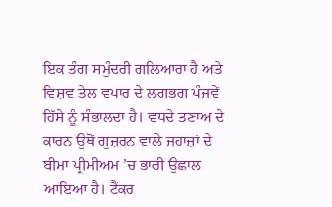ਇਕ ਤੰਗ ਸਮੁੰਦਰੀ ਗਲਿਆਰਾ ਹੈ ਅਤੇ ਵਿਸ਼ਵ ਤੇਲ ਵਪਾਰ ਦੇ ਲਗਭਗ ਪੰਜਵੇਂ ਹਿੱਸੇ ਨੂੰ ਸੰਭਾਲਦਾ ਹੈ। ਵਧਦੇ ਤਣਾਅ ਦੇ ਕਾਰਨ ਉਥੋਂ ਗੁਜ਼ਰਨ ਵਾਲੇ ਜਹਾਜ਼ਾਂ ਦੇ ਬੀਮਾ ਪ੍ਰੀਮੀਅਮ ’ਚ ਭਾਰੀ ਉਛਾਲ ਆਇਆ ਹੈ। ਟੈਂਕਰ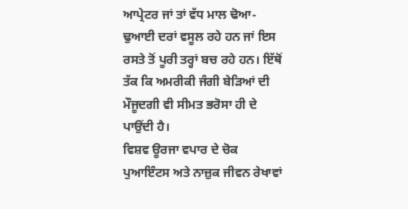ਆਪ੍ਰੇਟਰ ਜਾਂ ਤਾਂ ਵੱਧ ਮਾਲ ਢੋਆ-ਢੁਆਈ ਦਰਾਂ ਵਸੂਲ ਰਹੇ ਹਨ ਜਾਂ ਇਸ ਰਸਤੇ ਤੋਂ ਪੂਰੀ ਤਰ੍ਹਾਂ ਬਚ ਰਹੇ ਹਨ। ਇੱਥੋਂ ਤੱਕ ਕਿ ਅਮਰੀਕੀ ਜੰਗੀ ਬੇੜਿਆਂ ਦੀ ਮੌਜੂਦਗੀ ਵੀ ਸੀਮਤ ਭਰੋਸਾ ਹੀ ਦੇ ਪਾਉਂਦੀ ਹੈ।
ਵਿਸ਼ਵ ਊਰਜਾ ਵਪਾਰ ਦੇ ਚੋਕ ਪੁਆਇੰਟਸ ਅਤੇ ਨਾਜ਼ੁਕ ਜੀਵਨ ਰੇਖਾਵਾਂ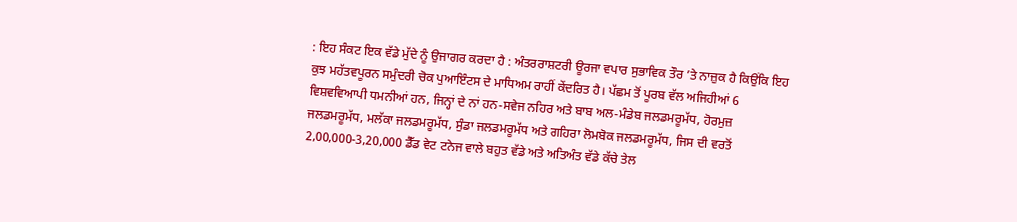: ਇਹ ਸੰਕਟ ਇਕ ਵੱਡੇ ਮੁੱਦੇ ਨੂੰ ਉਜਾਗਰ ਕਰਦਾ ਹੈ : ਅੰਤਰਰਾਸ਼ਟਰੀ ਊਰਜਾ ਵਪਾਰ ਸੁਭਾਵਿਕ ਤੌਰ ’ਤੇ ਨਾਜ਼ੁਕ ਹੈ ਕਿਉਂਕਿ ਇਹ ਕੁਝ ਮਹੱਤਵਪੂਰਨ ਸਮੁੰਦਰੀ ਚੋਕ ਪੁਆਇੰਟਸ ਦੇ ਮਾਧਿਅਮ ਰਾਹੀਂ ਕੇਂਦਰਿਤ ਹੈ। ਪੱਛਮ ਤੋਂ ਪੂਰਬ ਵੱਲ ਅਜਿਹੀਆਂ 6 ਵਿਸ਼ਵਵਿਆਪੀ ਧਮਨੀਆਂ ਹਨ, ਜਿਨ੍ਹਾਂ ਦੇ ਨਾਂ ਹਨ-ਸਵੇਜ ਨਹਿਰ ਅਤੇ ਬਾਬ ਅਲ-ਮੰਡੇਬ ਜਲਡਮਰੂਮੱਧ, ਹੋਰਮੁਜ਼ ਜਲਡਮਰੂਮੱਧ, ਮਲੱਕਾ ਜਲਡਮਰੂਮੱਧ, ਸੁੰਡਾ ਜਲਡਮਰੂਮੱਧ ਅਤੇ ਗਹਿਰਾ ਲੋਮਬੋਕ ਜਲਡਮਰੂਮੱਧ, ਜਿਸ ਦੀ ਵਰਤੋਂ 2,00,000-3,20,000 ਡੈੱਡ ਵੇਟ ਟਨੇਜ ਵਾਲੇ ਬਹੁਤ ਵੱਡੇ ਅਤੇ ਅਤਿਅੰਤ ਵੱਡੇ ਕੱਚੇ ਤੇਲ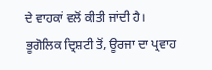ਦੇ ਵਾਹਕਾਂ ਵਲੋਂ ਕੀਤੀ ਜਾਂਦੀ ਹੈ।
ਭੂਗੋਲਿਕ ਦ੍ਰਿਸ਼ਟੀ ਤੋਂ, ਊਰਜਾ ਦਾ ਪ੍ਰਵਾਹ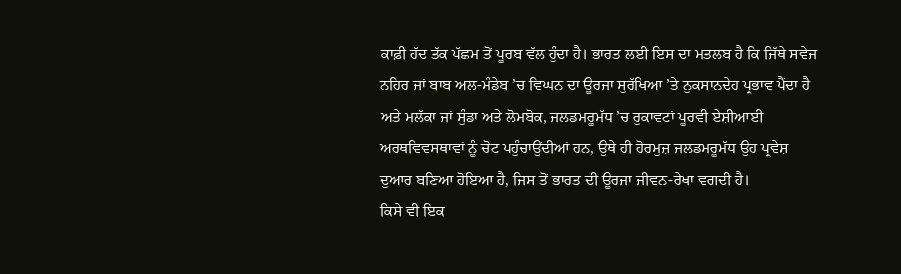ਕਾਫ਼ੀ ਹੱਦ ਤੱਕ ਪੱਛਮ ਤੋਂ ਪੂਰਬ ਵੱਲ ਹੁੰਦਾ ਹੈ। ਭਾਰਤ ਲਈ ਇਸ ਦਾ ਮਤਲਬ ਹੈ ਕਿ ਜਿੱਥੇ ਸਵੇਜ ਨਹਿਰ ਜਾਂ ਬਾਬ ਅਲ-ਮੰਡੇਬ ’ਚ ਵਿਘਨ ਦਾ ਊਰਜਾ ਸੁਰੱਖਿਆ ’ਤੇ ਨੁਕਸਾਨਦੇਹ ਪ੍ਰਭਾਵ ਪੈਂਦਾ ਹੈ ਅਤੇ ਮਲੱਕਾ ਜਾਂ ਸੁੰਡਾ ਅਤੇ ਲੋਮਬੋਕ, ਜਲਡਮਰੂਮੱਧ ’ਚ ਰੁਕਾਵਟਾਂ ਪੂਰਵੀ ਏਸ਼ੀਆਈ ਅਰਥਵਿਵਸਥਾਵਾਂ ਨੂੰ ਚੋਟ ਪਹੁੰਚਾਉਂਦੀਆਂ ਹਨ, ਉਥੇ ਹੀ ਹੋਰਮੁਜ਼ ਜਲਡਮਰੂਮੱਧ ਉਹ ਪ੍ਰਵੇਸ਼ ਦੁਆਰ ਬਣਿਆ ਹੋਇਆ ਹੈ, ਜਿਸ ਤੋਂ ਭਾਰਤ ਦੀ ਊਰਜਾ ਜੀਵਨ-ਰੇਖਾ ਵਗਦੀ ਹੈ।
ਕਿਸੇ ਵੀ ਇਕ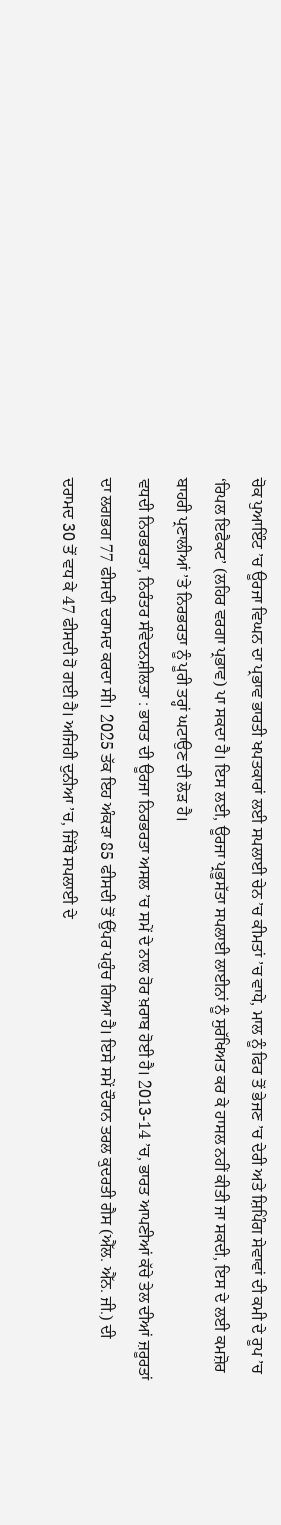ਚੋਕ ਪੁਆਇੰਟ ’ਚ ਊਰਜਾ ਵਿਘਨ ਦਾ ਪ੍ਰਭਾਵ ਭਾਰਤੀ ਖਪਤਕਾਰਾਂ ਲਈ ਸਪਲਾਈ ਚੇਨ ’ਚ ਕੀਮਤਾਂ ’ਚ ਵਾਧੇ, ਮਾਲ ਨੂੰ ਫਿਰ ਤੋਂ ਭੇਜਣ ’ਚ ਦੇਰੀ ਅਤੇ ਸ਼ਿਪਿੰਗ ਸੇਵਾਵਾਂ ਦੀ ਕਮੀ ਦੇ ਰੂਪ ’ਚ ‘ਰਿਪਲ ਇਫੈਕਟ’ (ਲਹਿਰ ਵਰਗਾ ਪ੍ਰਭਾਵ) ਪਾ ਸਕਦਾ ਹੈ। ਇਸ ਲਈ, ਊਰਜਾ ਪ੍ਰਭੂਸੱਤਾ ਸਪਲਾਈ ਲਾਈਨਾਂ ਨੂੰ ਸੁਰੱਖਿਅਤ ਕਰ ਕੇ ਹਾਸਲ ਨਹੀਂ ਕੀਤੀ ਜਾ ਸਕਦੀ, ਇਸ ਦੇ ਲਈ ਕਮਜ਼ੋਰ ਬਾਹਰੀ ਪ੍ਰਣਾਲੀਆਂ ’ਤੇ ਨਿਰਭਰਤਾ ਨੂੰ ਪੂਰੀ ਤਰ੍ਹਾਂ ਘਟਾਉਣ ਦੀ ਲੋੜ ਹੈ।
ਵਧਦੀ ਨਿਰਭਰਤਾ, ਨਿਰੰਤਰ ਸੰਵੇਦਨਸ਼ੀਲਤਾ : ਭਾਰਤ ਦੀ ਊਰਜਾ ਨਿਰਭਰਤਾ ਅਸਲ ’ਚ ਸਮੇਂ ਦੇ ਨਾਲ ਹੋਰ ਖ਼ਰਾਬ ਹੋਈ ਹੈ। 2013-14 ’ਚ, ਭਾਰਤ ਆਪਣੀਆਂ ਕੱਚੇ ਤੇਲ ਦੀਆਂ ਜ਼ਰੂਰਤਾਂ ਦਾ ਲਗਭਗ 77 ਫੀਸਦੀ ਦਰਾਮਦ ਕਰਦਾ ਸੀ। 2025 ਤੱਕ ਇਹ ਅੰਕੜਾ 85 ਫੀਸਦੀ ਤੋਂ ਉੱਪਰ ਪਹੁੰਚ ਗਿਆ ਹੈ। ਇਸੇ ਸਮੇਂ ਦੌਰਾਨ ਤਰਲ ਕੁਦਰਤੀ ਗੈਸ (ਐੱਲ. ਐੱਨ. ਜੀ.) ਦੀ ਦਰਾਮਦ 30 ਤੋਂ ਵਧ ਕੇ 47 ਫੀਸਦੀ ਹੋ ਗਈ ਹੈ। ਅਜਿਹੀ ਦੁਨੀਆ ’ਚ, ਜਿੱਥੇ ਸਪਲਾਈ ਦੇ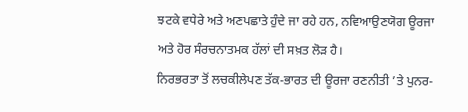ਝਟਕੇ ਵਧੇਰੇ ਅਤੇ ਅਣਪਛਾਤੇ ਹੁੰਦੇ ਜਾ ਰਹੇ ਹਨ, ਨਵਿਆਉਣਯੋਗ ਊਰਜਾ ਅਤੇ ਹੋਰ ਸੰਰਚਨਾਤਮਕ ਹੱਲਾਂ ਦੀ ਸਖ਼ਤ ਲੋੜ ਹੈ।
ਨਿਰਭਰਤਾ ਤੋਂ ਲਚਕੀਲੇਪਣ ਤੱਕ-ਭਾਰਤ ਦੀ ਊਰਜਾ ਰਣਨੀਤੀ ’ਤੇ ਪੁਨਰ-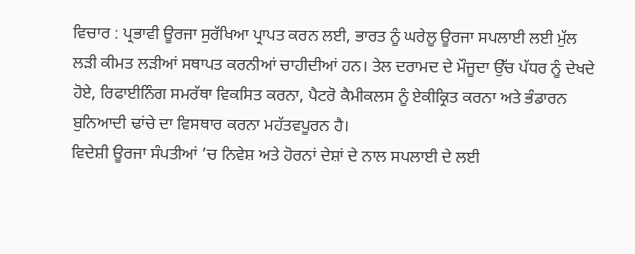ਵਿਚਾਰ : ਪ੍ਰਭਾਵੀ ਊਰਜਾ ਸੁਰੱਖਿਆ ਪ੍ਰਾਪਤ ਕਰਨ ਲਈ, ਭਾਰਤ ਨੂੰ ਘਰੇਲੂ ਊਰਜਾ ਸਪਲਾਈ ਲਈ ਮੁੱਲ ਲੜੀ ਕੀਮਤ ਲੜੀਆਂ ਸਥਾਪਤ ਕਰਨੀਆਂ ਚਾਹੀਦੀਆਂ ਹਨ। ਤੇਲ ਦਰਾਮਦ ਦੇ ਮੌਜੂਦਾ ਉੱਚ ਪੱਧਰ ਨੂੰ ਦੇਖਦੇ ਹੋਏ, ਰਿਫਾਈਨਿੰਗ ਸਮਰੱਥਾ ਵਿਕਸਿਤ ਕਰਨਾ, ਪੈਟਰੋ ਕੈਮੀਕਲਸ ਨੂੰ ਏਕੀਕ੍ਰਿਤ ਕਰਨਾ ਅਤੇ ਭੰਡਾਰਨ ਬੁਨਿਆਦੀ ਢਾਂਚੇ ਦਾ ਵਿਸਥਾਰ ਕਰਨਾ ਮਹੱਤਵਪੂਰਨ ਹੈ।
ਵਿਦੇਸ਼ੀ ਊਰਜਾ ਸੰਪਤੀਆਂ ’ਚ ਨਿਵੇਸ਼ ਅਤੇ ਹੋਰਨਾਂ ਦੇਸ਼ਾਂ ਦੇ ਨਾਲ ਸਪਲਾਈ ਦੇ ਲਈ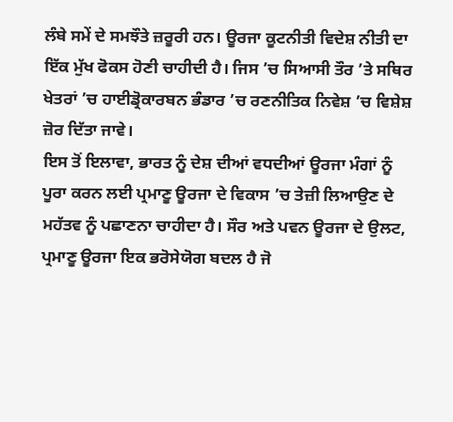ਲੰਬੇ ਸਮੇਂ ਦੇ ਸਮਝੌਤੇ ਜ਼ਰੂਰੀ ਹਨ। ਊਰਜਾ ਕੂਟਨੀਤੀ ਵਿਦੇਸ਼ ਨੀਤੀ ਦਾ ਇੱਕ ਮੁੱਖ ਫੋਕਸ ਹੋਣੀ ਚਾਹੀਦੀ ਹੈ। ਜਿਸ ’ਚ ਸਿਆਸੀ ਤੌਰ ’ਤੇ ਸਥਿਰ ਖੇਤਰਾਂ ’ਚ ਹਾਈਡ੍ਰੋਕਾਰਬਨ ਭੰਡਾਰ ’ਚ ਰਣਨੀਤਿਕ ਨਿਵੇਸ਼ ’ਚ ਵਿਸ਼ੇਸ਼ ਜ਼ੋਰ ਦਿੱਤਾ ਜਾਵੇ।
ਇਸ ਤੋਂ ਇਲਾਵਾ, ਭਾਰਤ ਨੂੰ ਦੇਸ਼ ਦੀਆਂ ਵਧਦੀਆਂ ਊਰਜਾ ਮੰਗਾਂ ਨੂੰ ਪੂਰਾ ਕਰਨ ਲਈ ਪ੍ਰਮਾਣੂ ਊਰਜਾ ਦੇ ਵਿਕਾਸ ’ਚ ਤੇਜ਼ੀ ਲਿਆਉਣ ਦੇ ਮਹੱਤਵ ਨੂੰ ਪਛਾਣਨਾ ਚਾਹੀਦਾ ਹੈ। ਸੌਰ ਅਤੇ ਪਵਨ ਊਰਜਾ ਦੇ ਉਲਟ, ਪ੍ਰਮਾਣੂ ਊਰਜਾ ਇਕ ਭਰੋਸੇਯੋਗ ਬਦਲ ਹੈ ਜੋ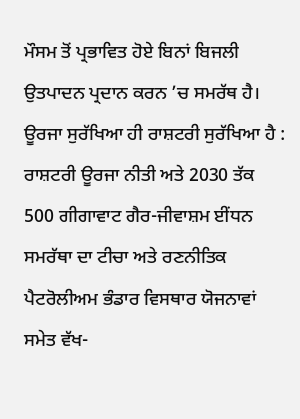ਮੌਸਮ ਤੋਂ ਪ੍ਰਭਾਵਿਤ ਹੋਏ ਬਿਨਾਂ ਬਿਜਲੀ ਉਤਪਾਦਨ ਪ੍ਰਦਾਨ ਕਰਨ ’ਚ ਸਮਰੱਥ ਹੈ।
ਊਰਜਾ ਸੁਰੱਖਿਆ ਹੀ ਰਾਸ਼ਟਰੀ ਸੁਰੱਖਿਆ ਹੈ : ਰਾਸ਼ਟਰੀ ਊਰਜਾ ਨੀਤੀ ਅਤੇ 2030 ਤੱਕ 500 ਗੀਗਾਵਾਟ ਗੈਰ-ਜੀਵਾਸ਼ਮ ਈਂਧਨ ਸਮਰੱਥਾ ਦਾ ਟੀਚਾ ਅਤੇ ਰਣਨੀਤਿਕ ਪੈਟਰੋਲੀਅਮ ਭੰਡਾਰ ਵਿਸਥਾਰ ਯੋਜਨਾਵਾਂ ਸਮੇਤ ਵੱਖ-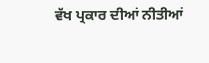ਵੱਖ ਪ੍ਰਕਾਰ ਦੀਆਂ ਨੀਤੀਆਂ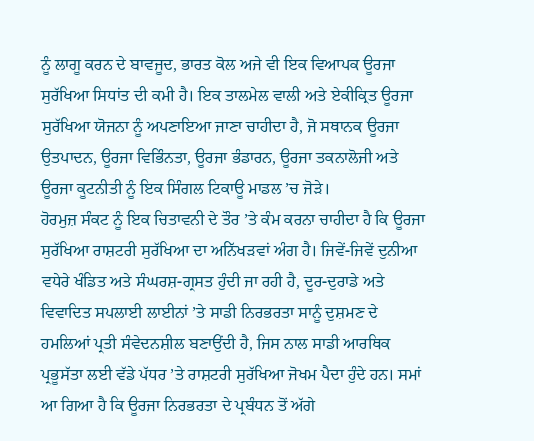ਨੂੰ ਲਾਗੂ ਕਰਨ ਦੇ ਬਾਵਜੂਦ, ਭਾਰਤ ਕੋਲ ਅਜੇ ਵੀ ਇਕ ਵਿਆਪਕ ਊਰਜਾ ਸੁਰੱਖਿਆ ਸਿਧਾਂਤ ਦੀ ਕਮੀ ਹੈ। ਇਕ ਤਾਲਮੇਲ ਵਾਲੀ ਅਤੇ ਏਕੀਕ੍ਰਿਤ ਊਰਜਾ ਸੁਰੱਖਿਆ ਯੋਜਨਾ ਨੂੰ ਅਪਣਾਇਆ ਜਾਣਾ ਚਾਹੀਦਾ ਹੈ, ਜੋ ਸਥਾਨਕ ਊਰਜਾ ਉਤਪਾਦਨ, ਊਰਜਾ ਵਿਭਿੰਨਤਾ, ਊਰਜਾ ਭੰਡਾਰਨ, ਊਰਜਾ ਤਕਨਾਲੋਜੀ ਅਤੇ ਊਰਜਾ ਕੂਟਨੀਤੀ ਨੂੰ ਇਕ ਸਿੰਗਲ ਟਿਕਾਊ ਮਾਡਲ ’ਚ ਜੋੜੇ।
ਹੋਰਮੁਜ਼ ਸੰਕਟ ਨੂੰ ਇਕ ਚਿਤਾਵਨੀ ਦੇ ਤੌਰ ’ਤੇ ਕੰਮ ਕਰਨਾ ਚਾਹੀਦਾ ਹੈ ਕਿ ਊਰਜਾ ਸੁਰੱਖਿਆ ਰਾਸ਼ਟਰੀ ਸੁਰੱਖਿਆ ਦਾ ਅਨਿੱਖੜਵਾਂ ਅੰਗ ਹੈ। ਜਿਵੇਂ-ਜਿਵੇਂ ਦੁਨੀਆ ਵਧੇਰੇ ਖੰਡਿਤ ਅਤੇ ਸੰਘਰਸ਼-ਗ੍ਰਸਤ ਹੁੰਦੀ ਜਾ ਰਹੀ ਹੈ, ਦੂਰ-ਦੁਰਾਡੇ ਅਤੇ ਵਿਵਾਦਿਤ ਸਪਲਾਈ ਲਾਈਨਾਂ ’ਤੇ ਸਾਡੀ ਨਿਰਭਰਤਾ ਸਾਨੂੰ ਦੁਸ਼ਮਣ ਦੇ ਹਮਲਿਆਂ ਪ੍ਰਤੀ ਸੰਵੇਦਨਸ਼ੀਲ ਬਣਾਉਂਦੀ ਹੈ, ਜਿਸ ਨਾਲ ਸਾਡੀ ਆਰਥਿਕ ਪ੍ਰਭੂਸੱਤਾ ਲਈ ਵੱਡੇ ਪੱਧਰ ’ਤੇ ਰਾਸ਼ਟਰੀ ਸੁਰੱਖਿਆ ਜੋਖਮ ਪੈਦਾ ਹੁੰਦੇ ਹਨ। ਸਮਾਂ ਆ ਗਿਆ ਹੈ ਕਿ ਊਰਜਾ ਨਿਰਭਰਤਾ ਦੇ ਪ੍ਰਬੰਧਨ ਤੋਂ ਅੱਗੇ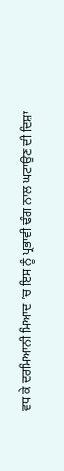ਵਧ ਕੇ ਦਰਮਿਆਨੀ ਮਿਆਦ ’ਚ ਇਸ ਨੂੰ ਪ੍ਰਭਾਵੀ ਢੰਗ ਨਾਲ ਘਟਾਉਣ ਦੀ ਦਿਸ਼ਾ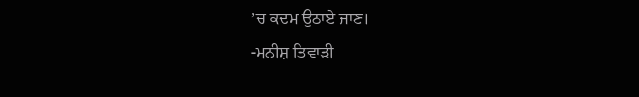’ਚ ਕਦਮ ਉਠਾਏ ਜਾਣ।
-ਮਨੀਸ਼ ਤਿਵਾੜੀ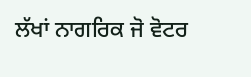ਲੱਖਾਂ ਨਾਗਰਿਕ ਜੋ ਵੋਟਰ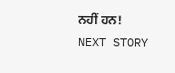ਨਹੀਂ ਹਨ!
NEXT STORY